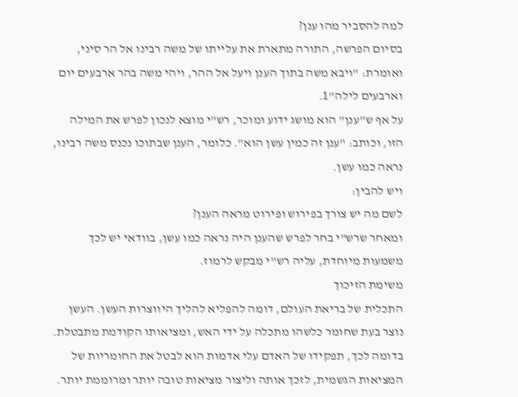למה להסביר מהו ענן?
בסיום הפרשה, התורה מתארת את עלייתו של משה רבינו אל הר סיני, ואומרת: "ויבא משה בתוך הענן ויעל אל ההר, ויהי משה בהר ארבעים יום וארבעים לילה"1.
על אף ש"ענן" הוא מושג ידוע ומוכר, רש"י מוצא לנכון לפרש את המילה הזו, וכותב: "ענן זה כמין עשן הוא". כלומר, הענן שבתוכו נכנס משה רבינו, נראה כמו עשן.
ויש להבין:
לשם מה יש צורך בפירוש ופירוט מראה הענן?
ומאחר שרש"י בחר לפרש שהענן היה נראה כמו עשן, בוודאי יש לכך משמעות מיוחדת, עליה רש"י מבקש לרמוז.
משימת הזיכוך
התכלית של בריאת העולם, דומה להפליא להליך היווצרות העשן. העשן נוצר בעת שחומר כלשהו מתכלה על ידי האש, ומציאותו הקודמת מתבטלת. בדומה לכך, תפקידו של האדם עלי אדמות הוא לבטל את החומריות של המציאות הגשמית, לזכך אותה וליצור מציאות טובה יותר ומרוממת יותר.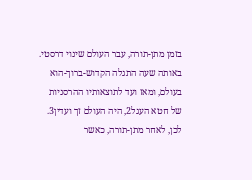בזמן מתן-תורה, עבר העולם שינוי דרסטי. באותה שעה התגלה הקדוש-ברוך-הוא בעולם, ומאז ועד לתוצאותיו ההרסניות של חטא העגל2, היה העולם זך ועדין3. לכן, לאחר מתן-תורה, כאשר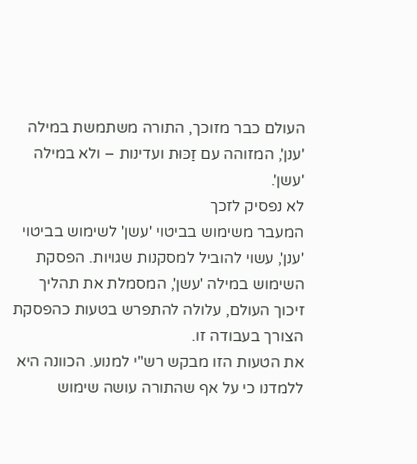העולם כבר מזוכך, התורה משתמשת במילה 'ענן', המזוהה עם זַכּוּת ועדינות – ולא במילה 'עשן'.
לא נפסיק לזכך
המעבר משימוש בביטוי 'עשן' לשימוש בביטוי 'ענן', עשוי להוביל למסקנות שגויות. הפסקת השימוש במילה 'עשן', המסמלת את תהליך זיכוך העולם, עלולה להתפרש בטעות כהפסקת הצורך בעבודה זו.
את הטעות הזו מבקש רש"י למנוע. הכוונה היא ללמדנו כי על אף שהתורה עושה שימוש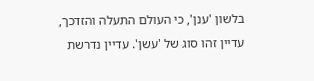בלשון 'ענן', כי העולם התעלה והזדכך, עדיין זהו סוג של 'עשן'. עדיין נדרשת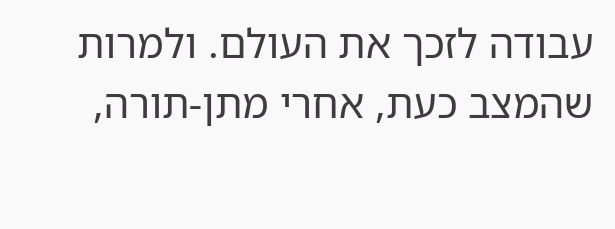עבודה לזכך את העולם. ולמרות שהמצב כעת, אחרי מתן-תורה,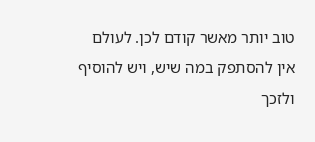טוב יותר מאשר קודם לכן. לעולם אין להסתפק במה שיש, ויש להוסיף ולזכך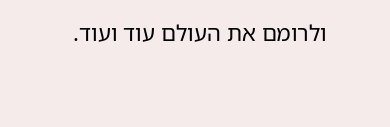ולרומם את העולם עוד ועוד.